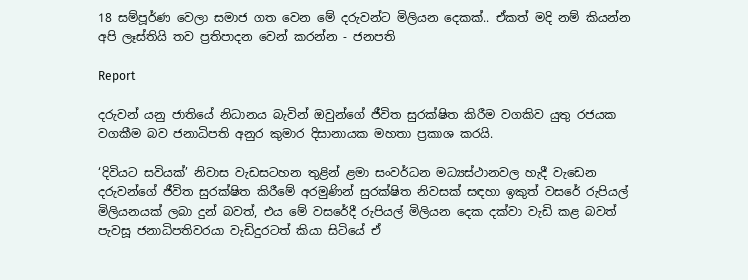18 සම්පූර්ණ වෙලා සමාජ ගත වෙන මේ දරුවන්ට මිලියන දෙකක්.. ඒකත් මදි නම් කියන්න අපි ලෑස්තියි තව ප්‍රතිපාදන වෙන් කරන්න - ජනපති

Report

දරුවන් යනු ජාතියේ නිධානය බැවින් ඔවුන්ගේ ජීවිත සුරක්ෂිත කිරීම වගකිව යුතු රජයක වගකීම බව ජනාධිපති අනුර කුමාර දිසානායක මහතා ප්‍රකාශ කරයි.

‘දිවියට සවියක්’ නිවාස වැඩසටහන තුළින් ළමා සංවර්ධන මධ්‍යස්ථානවල හැදී වැඩෙන දරුවන්ගේ ජීවිත සුරක්ෂිත කිරීමේ අරමුණින් සුරක්ෂිත නිවසක් සඳහා ඉකුත් වසරේ රුපියල් මිලියනයක් ලබා දුන් බවත්, එය මේ වසරේදී රුපියල් මිලියන දෙක දක්වා වැඩි කළ බවත් පැවසූ ජනාධිපතිවරයා වැඩිදුරටත් කියා සිටියේ ඒ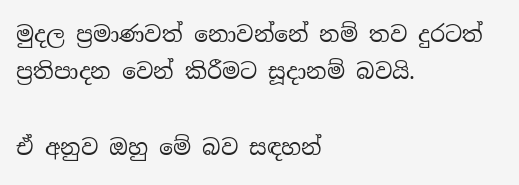මුදල ප්‍රමාණවත් නොවන්නේ නම් තව දුරටත් ප්‍රතිපාදන වෙන් කිරීමට සූදානම් බවයි.

ඒ අනුව ඔහු මේ බව සඳහන්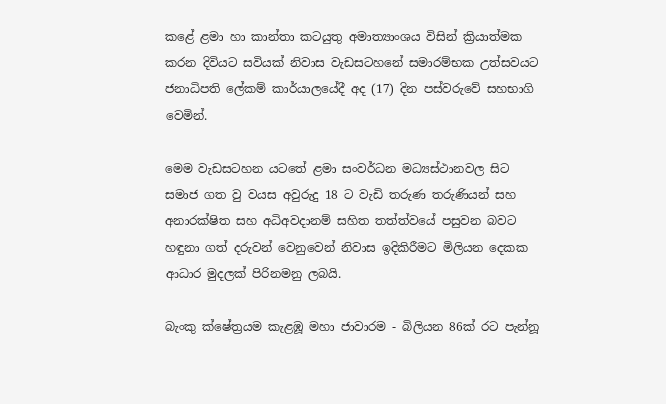කළේ ළමා හා කාන්තා කටයුතු අමාත්‍යාංශය විසින් ක්‍රියාත්මක කරන දිවියට සවියක් නිවාස වැඩසටහනේ සමාරම්භක උත්සවයට ජනාධිපති ලේකම් කාර්යාලයේදී අද (17) දින පස්වරුවේ සහභාගි වෙමින්.

මෙම වැඩසටහන යටතේ ළමා සංවර්ධන මධ්‍යස්ථානවල සිට සමාජ ගත වු වයස අවුරුදු 18 ට වැඩි තරුණ තරුණියන් සහ අනාරක්ෂිත සහ අධිඅවදානම් සහිත තත්ත්වයේ පසුවන බවට හඳුනා ගත් දරුවන් වෙනුවෙන් නිවාස ඉදිකිරීමට මිලියන දෙකක ආධාර මුදලක් පිරිනමනු ලබ‍යි.

බැංකු ක්ෂේත්‍රයම කැළඹූ මහා ජාවාරම - බිලියන 86ක් රට පැන්නූ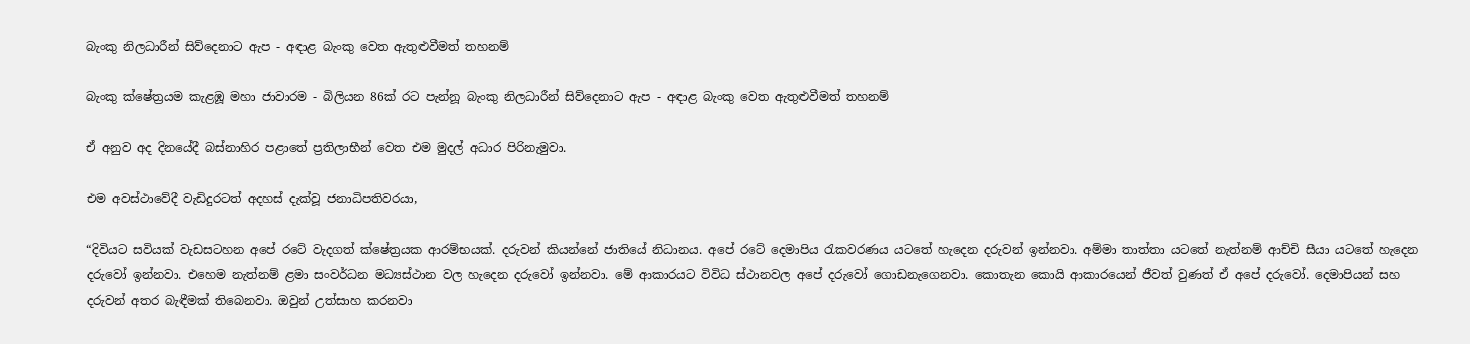බැංකු නිලධාරීන් සිව්දෙනාට ඇප - අඳාළ බැංකු වෙත ඇතුළුවීමත් තහනම්

බැංකු ක්ෂේත්‍රයම කැළඹූ මහා ජාවාරම - බිලියන 86ක් රට පැන්නූ බැංකු නිලධාරීන් සිව්දෙනාට ඇප - අඳාළ බැංකු වෙත ඇතුළුවීමත් තහනම්

ඒ අනුව අද දිනයේදී බස්නාහිර පළාතේ ප්‍රතිලාභීන් වෙත එම මුදල් අධාර පිරිනැමුවා.

එම අවස්ථාවේදී වැඩිදුරටත් අදහස් දැක්වූ ජනාධිපතිවරයා,

“දිවියට සවියක් වැඩසටහන අපේ රටේ වැදගත් ක්ෂේත්‍රයක ආරම්භයක්. දරුවන් කියන්නේ ජාතියේ නිධානය. අපේ රටේ දෙමාපිය රැකවරණය යටතේ හැදෙන දරුවන් ඉන්නවා. අම්මා තාත්තා යටතේ නැත්නම් ආච්චි සීයා යටතේ හැදෙන දරුවෝ ඉන්නවා. එහෙම නැත්නම් ළමා සංවර්ධන මධ්‍යස්ථාන වල හැදෙන දරුවෝ ඉන්නවා. මේ ආකාරයට විවිධ ස්ථානවල අපේ දරුවෝ ගොඩනැගෙනවා. කොතැන කොයි ආකාරයෙන් ජීවත් වුණත් ඒ අපේ දරුවෝ. දෙමාපියන් සහ දරුවන් අතර බැඳීමක් තිබෙනවා. ඔවුන් උත්සාහ කරනවා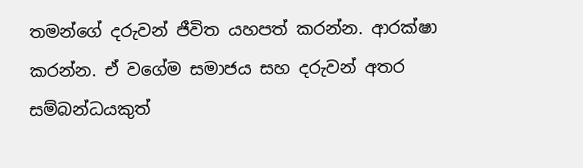තමන්ගේ දරුවන් ජීවිත යහපත් කරන්න. ආරක්ෂා කරන්න. ඒ වගේම සමාජය සහ දරුවන් අතර සම්බන්ධයකුත්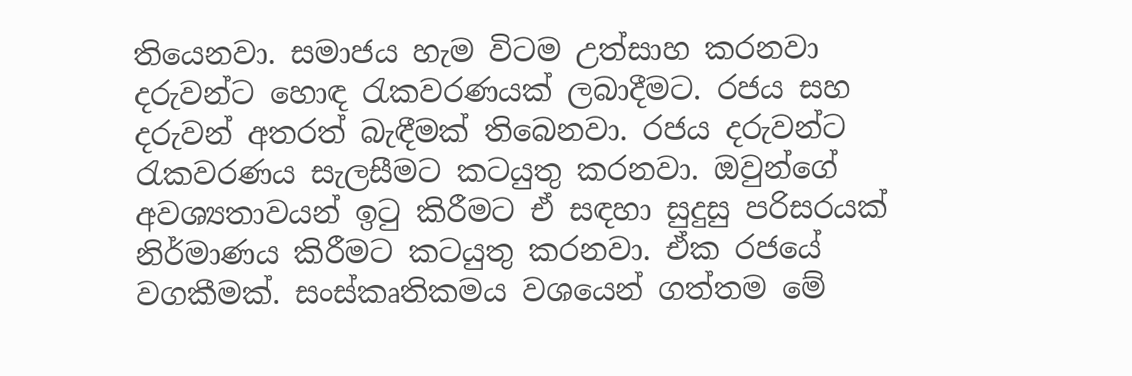තියෙනවා. සමාජය හැම විටම උත්සාහ කරනවා දරුවන්ට හොඳ රැකවරණයක් ලබාදීමට. රජය සහ දරුවන් අතරත් බැඳීමක් තිබෙනවා. රජය දරුවන්ට රැකවරණය සැලසීමට කටයුතු කරනවා. ඔවුන්ගේ අවශ්‍යතාවයන් ඉටු කිරීමට ඒ සඳහා සුදුසු පරිසරයක් නිර්මාණය කිරීමට කටයුතු කරනවා. ඒක රජයේ වගකීමක්. සංස්කෘතිකමය වශයෙන් ගත්තම මේ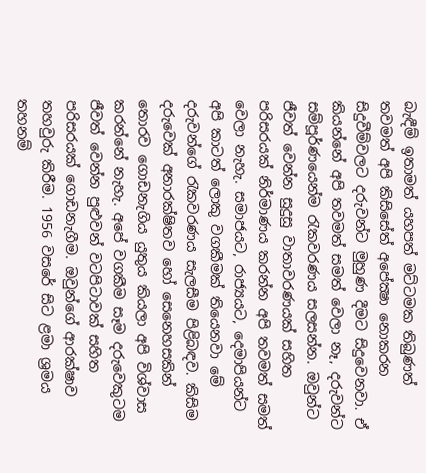බැඳීම් ඉතාමත් යහපත් මට්ටමක තිබුණත් තවමත් අපි කිසිසේත් අපේක්‍ෂා නොකරන සිදුවීම්වලට දරුවන්ට මුහුණ දීමට සිදුවෙනවා. ඒ කියන්නේ අපි තවමත් සමත් වෙලා නෑ, දරුවන්ට සම්පූර්ණයෙන්ම රැකවරණය සලසන්න. ඔවුන්ට ජීවත් වෙන්න සුදුසු වාතාවරණයක් සහිත පරිසරයක් නිර්මාණය කරන්න අපි තවමත් සමත් වෙලා නැහැ. සමාජයට, රාජ්‍යයට, දෙමාපියන්ට අපි කාටත් ලොකු වගකීමක් තියෙනවා මේ දරුවන්ගේ රැකවරණය සැලසීම පිළිබඳව. කිසිම දරුවෙක් අනාරක්ෂිතව හෝ සෙනෙහසකින් තොරව ගොඩනැගිය යුතුය කියලා අපි විශ්වාස කරන්නේ නැහැ. අපේ වගකීම සෑම දරුවෙකුටම ජීවත් වෙන්න පුළුවන් වටපිටාවක් සහිත පරිසරයක් ගොඩනැගීම. ඔවුන්ගේ ආරක්ෂාව තහවුරු කිරීම. 1956 වසරේ සිට ළමා ශ්‍රමය තහනම්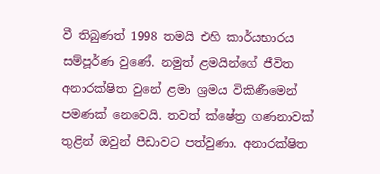වී තිබුණත් 1998 තමයි එහි කාර්යභාරය සම්පූර්ණ වුණේ. නමුත් ළමයින්ගේ ජීවිත අනාරක්ෂිත වුනේ ළමා ශ්‍රමය විකිණීමෙන් පමණක් නෙවෙයි. තවත් ක්ෂේත්‍ර ගණනාවක් තුළින් ඔවුන් පීඩාවට පත්වුණා. අනාරක්ෂිත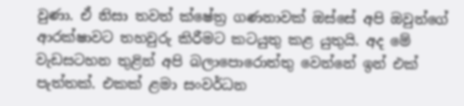වුණා. ඒ නිසා තවත් ක්ෂේත්‍ර ගණනාවක් ඔස්සේ අපි ඔවුන්ගේ ආරක්ෂාවට තහවුරු කිරීමට කටයුතු කළ යුතුයි. අද මේ වැඩසටහන තුළින් අපි බලාපොරොත්තු වෙන්නේ ඉන් එක් පැත්තක්. එකක් ළමා සංවර්ධන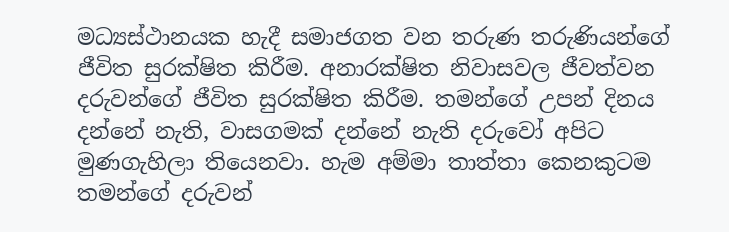මධ්‍යස්ථානයක හැදී සමාජගත වන තරුණ තරුණියන්ගේ ජීවිත සුරක්ෂිත කිරීම. අනාරක්ෂිත නිවාසවල ජීවත්වන දරුවන්ගේ ජීවිත සුරක්ෂිත කිරීම. තමන්ගේ උපන් දිනය දන්නේ නැති, වාසගමක් දන්නේ නැති දරුවෝ අපිට මුණගැහිලා තියෙනවා. හැම අම්මා තාත්තා කෙනකුටම තමන්ගේ දරුවන්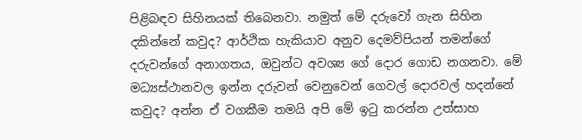පිළිබඳව සිහිනයක් තිබෙනවා. නමුත් මේ දරුවෝ ගැන සිහින දකින්නේ කවුද? ආර්ථික හැකියාව අනුව දෙමව්පියන් තමන්ගේ දරුවන්ගේ අනාගතය, ඔවුන්ට අවශ්‍ය ගේ දොර ගොඩ නගනවා. මේ මධ්‍යස්ථානවල ඉන්න දරුවන් වෙනුවෙන් ගෙවල් දොරවල් හදන්නේ කවුද? අන්න ඒ වගකීම තමයි අපි මේ ඉටු කරන්න උත්සාහ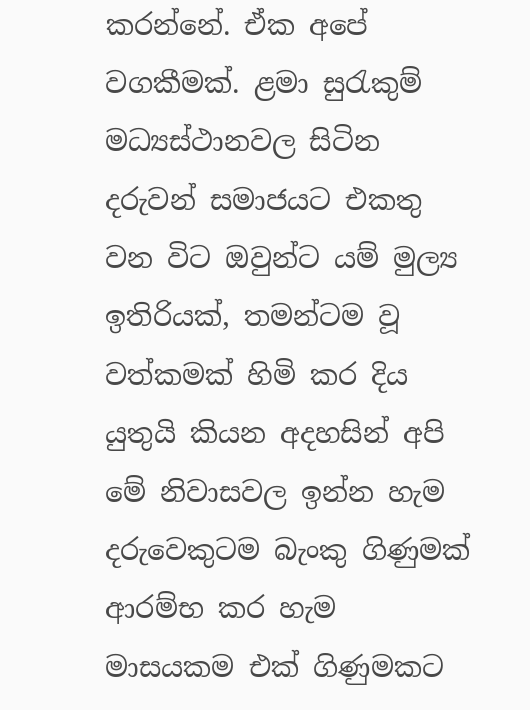කරන්නේ. ඒක අපේ වගකීමක්. ළමා සුරැකුම් මධ්‍යස්ථානවල සිටින දරුවන් සමාජයට එකතු වන විට ඔවුන්ට යම් මුල්‍ය ඉතිරියක්, තමන්ටම වූ වත්කමක් හිමි කර දිය යුතුයි කියන අදහසින් අපි මේ නිවාසවල ඉන්න හැම දරුවෙකුටම බැංකු ගිණුමක් ආරම්භ කර හැම මාසයකම එක් ගිණුමකට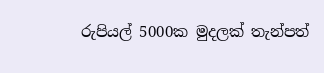රුපියල් 5000ක මුදලක් තැන්පත්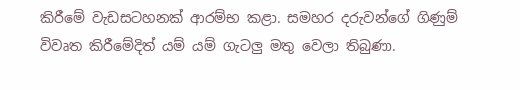කිරීමේ වැඩසටහනක් ආරම්භ කළා. සමහර දරුවන්ගේ ගිණුම් විවෘත කිරීමේදිත් යම් යම් ගැටලු මතු වෙලා තිබුණා.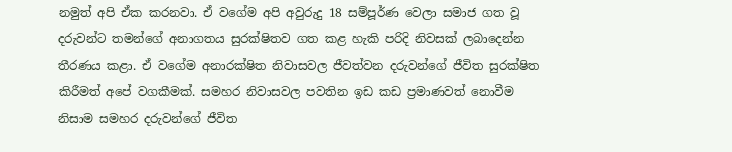නමුත් අපි ඒක කරනවා. ඒ වගේම අපි අවුරුදු 18 සම්පූර්ණ වෙලා සමාජ ගත වූ දරුවන්ට තමන්ගේ අනාගතය සුරක්ෂිතව ගත කළ හැකි පරිදි නිවසක් ලබාදෙන්න තීරණය කළා. ඒ වගේම අනාරක්ෂිත නිවාසවල ජීවත්වන දරුවන්ගේ ජීවිත සුරක්ෂිත කිරීමත් අපේ වගකීමක්. සමහර නිවාසවල පවතින ඉඩ කඩ ප්‍රමාණවත් නොවීම නිසාම සමහර දරුවන්ගේ ජීවිත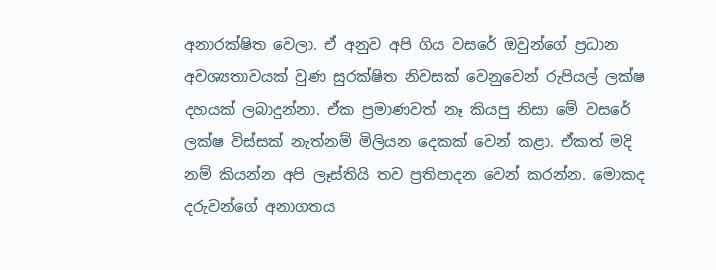අනාරක්ෂිත වෙලා. ඒ අනුව අපි ගිය වසරේ ඔවුන්ගේ ප්‍රධාන අවශ්‍යතාවයක් වුණ සුරක්ෂිත නිවසක් වෙනුවෙන් රුපියල් ලක්ෂ දහයක් ලබාදුන්නා. ඒක ප්‍රමාණවත් නෑ කියපු නිසා මේ වසරේ ලක්ෂ විස්සක් නැත්නම් මිලියන දෙකක් වෙන් කළා. ඒකත් මදි නම් කියන්න අපි ලෑස්තියි තව ප්‍රතිපාදන වෙන් කරන්න. මොකද දරුවන්ගේ අනාගතය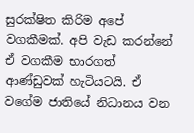සුරක්ෂිත කිරිම අපේ වගකීමක්. අපි වැඩ කරන්නේ ඒ වගකීම භාරගත් ආණ්ඩුවක් හැටියටයි. ඒ වගේම ජාතියේ නිධානය වන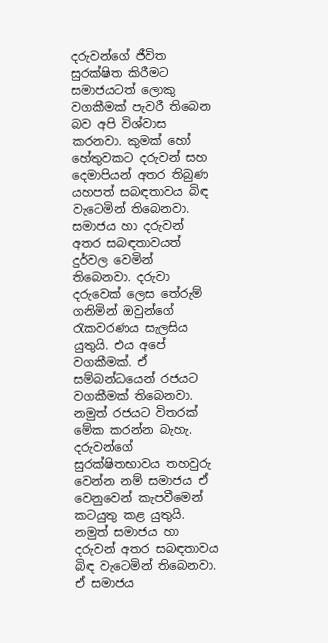දරුවන්ගේ ජීවිත සුරක්ෂිත කිරීමට සමාජයටත් ලොකු වගකීමක් පැවරී තිබෙන බව අපි විශ්වාස කරනවා. කුමක් හෝ හේතුවකට දරුවන් සහ දෙමාපියන් අතර තිබුණ යහපත් සබඳතාවය බිඳ වැටෙමින් තිබෙනවා. සමාජය හා දරුවන් අතර සබඳතාවයත් දුර්වල වෙමින් තිබෙනවා. දරුවා දරුවෙක් ලෙස තේරුම් ගනිමින් ඔවුන්ගේ රැකවරණය සැලසිය යුතුයි. එය අපේ වගකීමක්. ඒ සම්බන්ධයෙන් රජයට වගකීමක් තිබෙනවා. නමුත් රජයට විතරක් මේක කරන්න බැහැ. දරුවන්ගේ සුරක්ෂිතභාවය තහවුරු වෙන්න නම් සමාජය ඒ වෙනුවෙන් කැපවීමෙන් කටයුතු කළ යුතුයි. නමුත් සමාජය හා දරුවන් අතර සබඳතාවය බිඳ වැටෙමින් තිබෙනවා. ඒ සමාජය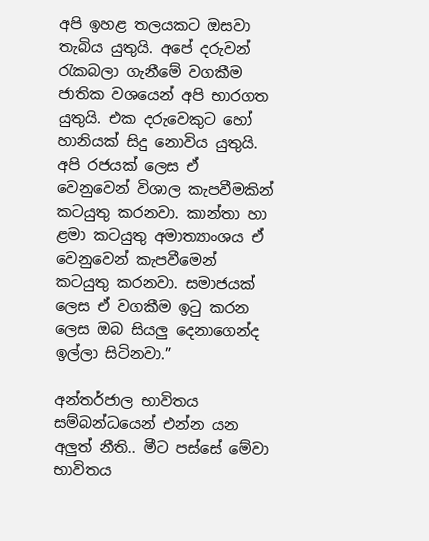අපි ඉහළ තලයකට ඔසවා තැබිය යුතුයි. අපේ දරුවන් රැකබලා ගැනීමේ වගකීම ජාතික වශයෙන් අපි භාරගත යුතුයි. එක දරුවෙකුට හෝ හානියක් සිදු නොවිය යුතුයි. අපි රජයක් ලෙස ඒ වෙනුවෙන් විශාල කැපවීමකින් කටයුතු කරනවා. කාන්තා හා ළමා කටයුතු අමාත්‍යාංශය ඒ වෙනුවෙන් කැපවීමෙන් කටයුතු කරනවා. සමාජයක් ලෙස ඒ වගකීම ඉටු කරන ලෙස ඔබ සියලු දෙනාගෙන්ද ඉල්ලා සිටිනවා.”

අන්තර්ජාල භාවිතය සම්බන්ධයෙන් එන්න යන අලුත් නීති.. මීට පස්සේ මේවා භාවිතය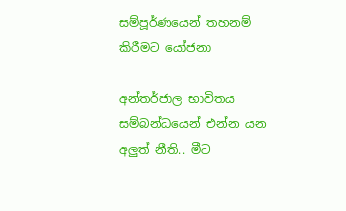සම්පූර්ණයෙන් තහනම් කිරීමට යෝජනා

අන්තර්ජාල භාවිතය සම්බන්ධයෙන් එන්න යන අලුත් නීති.. මීට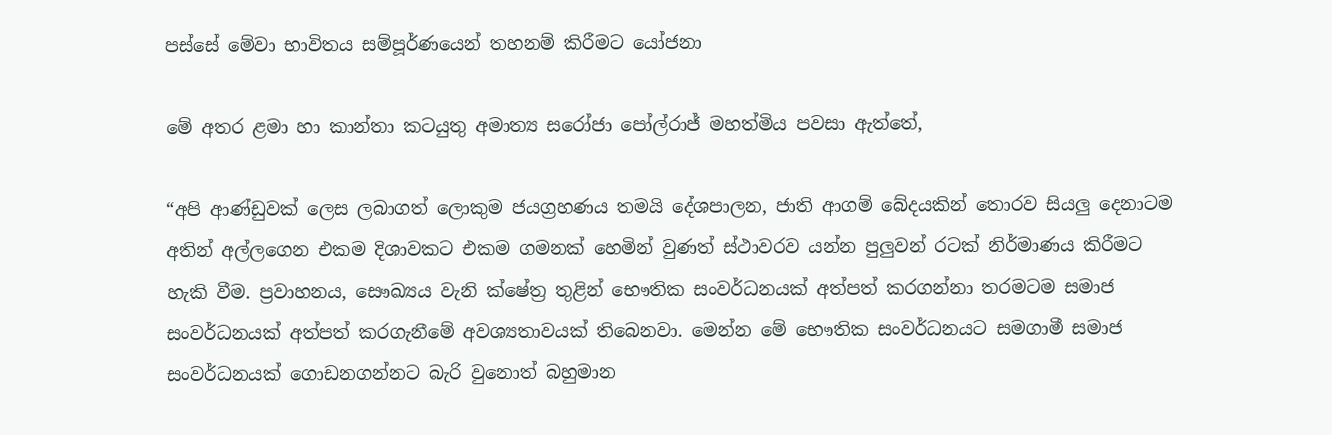පස්සේ මේවා භාවිතය සම්පූර්ණයෙන් තහනම් කිරීමට යෝජනා

මේ අතර ළමා හා කාන්තා කටයුතු අමාත්‍ය සරෝජා පෝල්රාජ් මහත්මිය පවසා ඇත්තේ,

“අපි ආණ්ඩුවක් ලෙස ලබාගත් ලොකුම ජයග්‍රහණය තමයි දේශපාලන, ජාති ආගම් බේදයකින් තොරව සියලු දෙනාටම අතින් අල්ලගෙන එකම දිශාවකට එකම ගමනක් හෙමින් වුණත් ස්ථාවරව යන්න පුලුවන් රටක් නිර්මාණය කිරීමට හැකි වීම. ප්‍රවාහනය, සෞඛ්‍යය වැනි ක්ෂේත්‍ර තුළින් භෞතික සංවර්ධනයක් අත්පත් කරගන්නා තරමටම සමාජ සංවර්ධනයක් අත්පත් කරගැනීමේ අවශ්‍යතාවයක් තිබෙනවා. මෙන්න මේ භෞතික සංවර්ධනයට සමගාමී සමාජ සංවර්ධනයක් ගොඩනගන්නට බැරි වුනොත් බහුමාන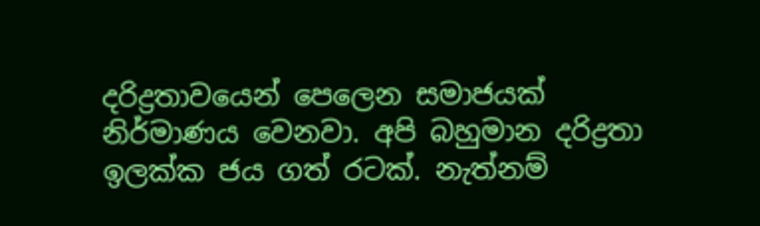දරිද්‍රතාවයෙන් පෙලෙන සමාජයක් නිර්මාණය වෙනවා. අපි බහුමාන දරිද්‍රතා ඉලක්ක ජය ගත් රටක්. නැත්නම්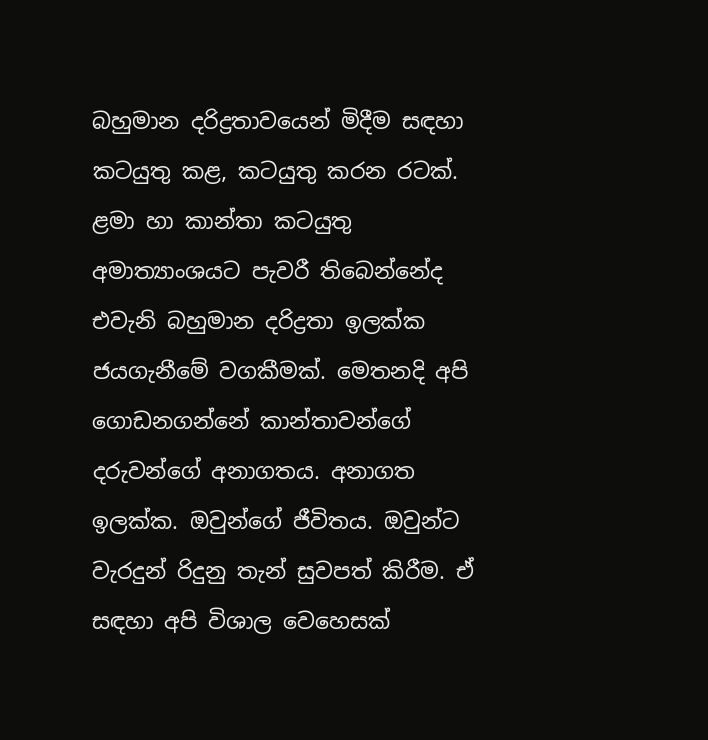බහුමාන දරිද්‍රතාවයෙන් මිදීම සඳහා කටයුතු කළ, කටයුතු කරන රටක්. ළමා හා කාන්තා කටයුතු අමාත්‍යාංශයට පැවරී තිබෙන්නේද එවැනි බහුමාන දරිද්‍රතා ඉලක්ක ජයගැනීමේ වගකීමක්. මෙතනදි අපි ගොඩනගන්නේ කාන්තාවන්ගේ දරුවන්ගේ අනාගතය. අනාගත ඉලක්ක. ඔවුන්ගේ ජීවිතය. ඔවුන්ට වැරදුන් රිදුනු තැන් සුවපත් කිරීම. ඒ සඳහා අපි විශාල වෙහෙසක්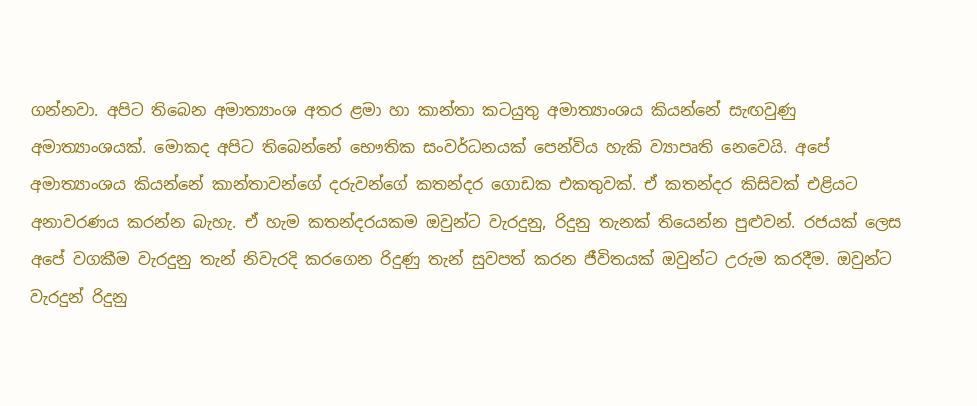ගන්නවා. අපිට තිබෙන අමාත්‍යාංශ අතර ළමා හා කාන්තා කටයුතු අමාත්‍යාංශය කියන්නේ සැඟවුණු අමාත්‍යාංශයක්. මොකද අපිට තිබෙන්නේ භෞතික සංවර්ධනයක් පෙන්විය හැකි ව්‍යාපෘති නෙවෙයි. අපේ අමාත්‍යාංශය කියන්නේ කාන්තාවන්ගේ දරුවන්ගේ කතන්දර ගොඩක එකතුවක්. ඒ කතන්දර කිසිවක් එළියට අනාවරණය කරන්න බැහැ. ඒ හැම කතන්දරයකම ඔවුන්ට වැරදුනු, රිදුනු තැනක් තියෙන්න පුළුවන්. රජයක් ලෙස අපේ වගකීම වැරදුනු තැන් නිවැරදි කරගෙන රිදුණු තැන් සුවපත් කරන ජීවිතයක් ඔවුන්ට උරුම කරදීම. ඔවුන්ට වැරදුන් රිදුනු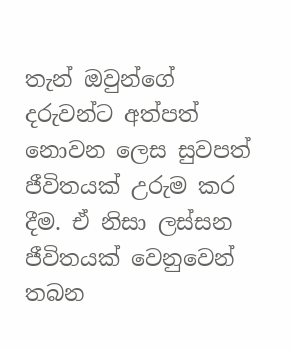තැන් ඔවුන්ගේ දරුවන්ට අත්පත් නොවන ලෙස සුවපත් ජීවිතයක් උරුම කර දීම. ඒ නිසා ලස්සන ජීවිතයක් වෙනුවෙන් තබන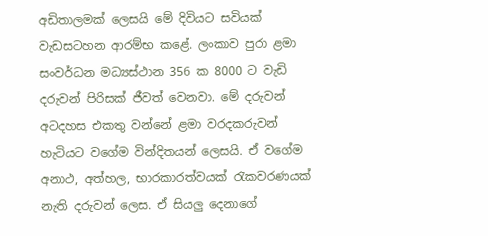අඩිතාලමක් ලෙසයි මේ දිවියට සවියක් වැඩසටහන ආරම්භ කළේ. ලංකාව පුරා ළමා සංවර්ධන මධ්‍යස්ථාන 356 ක 8000 ට වැඩි දරුවන් පිරිසක් ජීවත් වෙනවා. මේ දරුවන් අටදහස එකතු වන්නේ ළමා වරදකරුවන් හැටියට වගේම වින්දිතයන් ලෙසයි. ඒ වගේම අනාථ, අත්හල, භාරකාරත්වයක් රැකවරණයක් නැති දරුවන් ලෙස. ඒ සියලු දෙනාගේ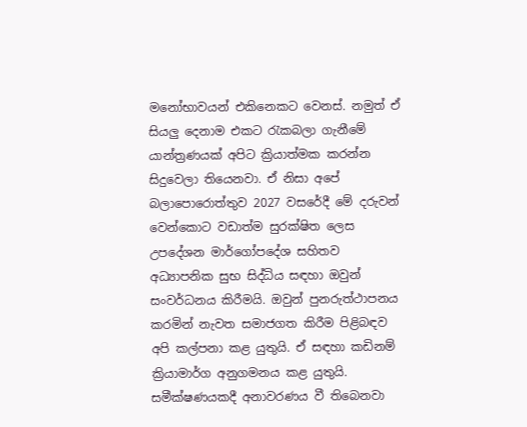මනෝභාවයන් එකිනෙකට වෙනස්. නමුත් ඒ සියලු දෙනාම එකට රැකබලා ගැනීමේ යාන්ත්‍රණයක් අපිට ක්‍රියාත්මක කරන්න සිදුවෙලා තියෙනවා. ඒ නිසා අපේ බලාපොරොත්තුව 2027 වසරේදී මේ දරුවන් වෙන්කොට වඩාත්ම සුරක්ෂිත ලෙස උපදේශන මාර්ගෝපදේශ සහිතව අධ්‍යාපනික සුභ සිද්ධිය සඳහා ඔවුන් සංවර්ධනය කිරීමයි. ඔවුන් පුනරුත්ථාපනය කරමින් නැවත සමාජගත කිරීම පිළිබඳව අපි කල්පනා කළ යුතුයි. ඒ සඳහා කඩිනම් ක්‍රියාමාර්ග අනුගමනය කළ යුතුයි. සමීක්ෂණයකදී අනාවරණය වී තිබෙනවා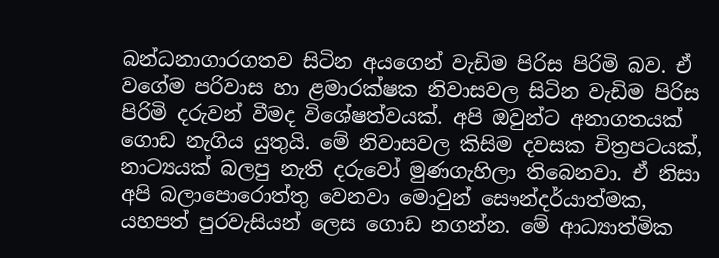බන්ධනාගාරගතව සිටින අයගෙන් වැඩිම පිරිස පිරිමි බව. ඒ වගේම පරිවාස හා ළමාරක්ෂක නිවාසවල සිටින වැඩිම පිරිස පිරිමි දරුවන් වීමද විශේෂත්වයක්. අපි ඔවුන්ට අනාගතයක් ගොඩ නැගිය යුතුයි. මේ නිවාසවල කිසිම දවසක චිත්‍රපටයක්, නාට්‍යයක් බලපු නැති දරුවෝ මුණගැහිලා තිබෙනවා. ඒ නිසා අපි බලාපොරොත්තු වෙනවා මොවුන් සෞන්දර්යාත්මක, යහපත් පුරවැසියන් ලෙස ගොඩ නගන්න. මේ ආධ්‍යාත්මික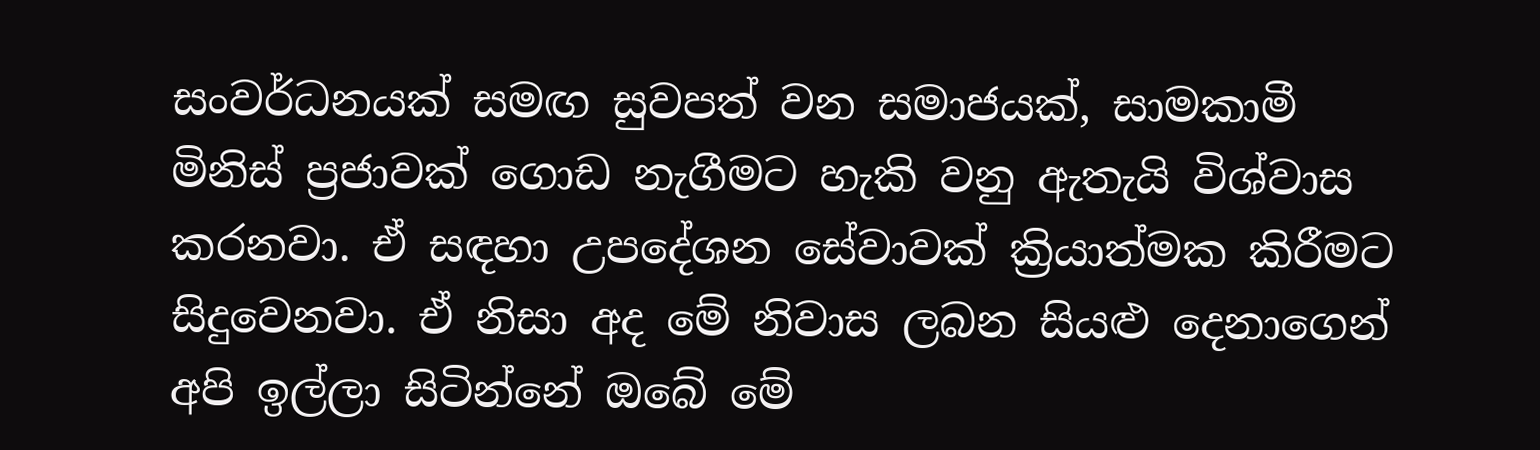සංවර්ධනයක් සමඟ සුවපත් වන සමාජයක්, සාමකාමී මිනිස් ප්‍රජාවක් ගොඩ නැගීමට හැකි වනු ඇතැයි විශ්වාස කරනවා. ඒ සඳහා උපදේශන සේවාවක් ක්‍රියාත්මක කිරීමට සිදුවෙනවා. ඒ නිසා අද මේ නිවාස ලබන සියළු දෙනාගෙන් අපි ඉල්ලා සිටින්නේ ඔබේ මේ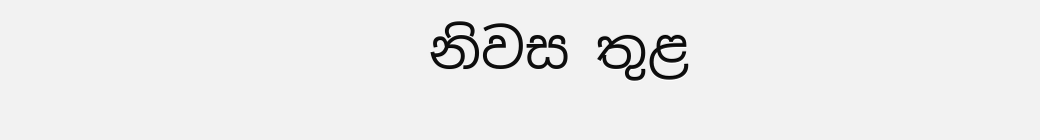නිවස තුළ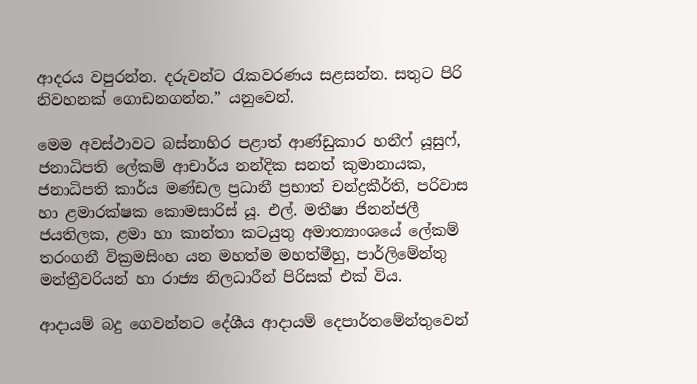ආදරය වපුරන්න. දරුවන්ට රැකවරණය සළසන්න. සතුට පිරි නිවහනක් ගොඩනගන්න.” යනුවෙන්.

මෙම අවස්ථාවට බස්නාහිර පළාත් ආණ්ඩුකාර හනීෆ් යූසුෆ්, ජනාධිපති ලේකම් ආචාර්ය නන්දික සනත් කුමානායක, ජනාධිපති කාර්ය මණ්ඩල ප්‍රධානී ප්‍රභාත් චන්ද්‍රකීර්ති, පරිවාස හා ළමාරක්ෂක කොමසාරිස් යූ. එල්. මතීෂා ජිනන්ජලී ජයතිලක, ළමා හා කාන්තා කටයුතු අමාත්‍යාංශයේ ලේකම් තරංගනී වික්‍රමසිංහ යන මහත්ම මහත්මීහු, පාර්ලිමේන්තු මන්ත්‍රීවරියන් හා රාජ්‍ය නිලධාරීන් පිරිසක් එක් විය.

ආදායම් බදු ගෙවන්නට දේශීය ආදායම් දෙපාර්තමේන්තුවෙන්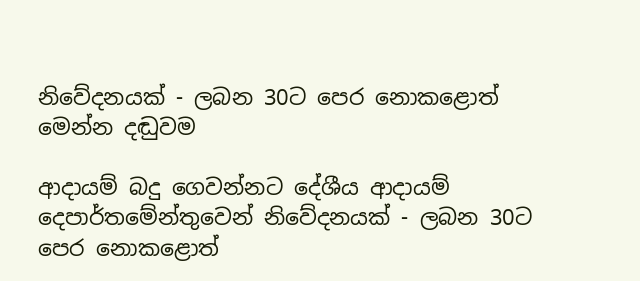නිවේදනයක් - ලබන 30ට පෙර නොකළොත් මෙන්න දඬුවම

ආදායම් බදු ගෙවන්නට දේශීය ආදායම් දෙපාර්තමේන්තුවෙන් නිවේදනයක් - ලබන 30ට පෙර නොකළොත්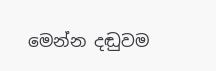මෙන්න දඬුවම